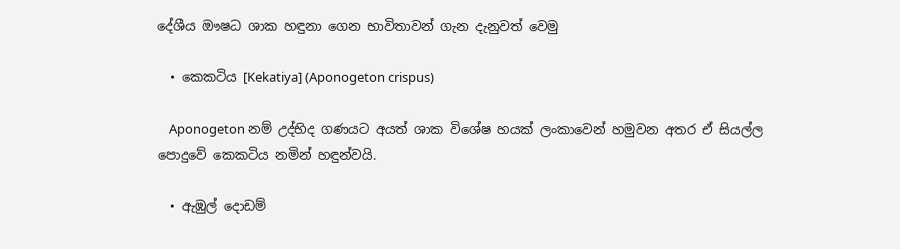දේශීය ඖෂධ ශාක හඳුනා ගෙන භාවිතාවන් ගැන දැනුවත් වෙමු

  • කෙකටිය [Kekatiya] (Aponogeton crispus)

    Aponogeton නම් උද්භිද ගණයට අයත් ශාක විශේෂ හයක් ලංකාවෙන් හමුවන අතර ඒ සියල්ල පොදුවේ කෙකටිය නමින් හඳුන්වයි.

  • ඇඹුල් දොඩම්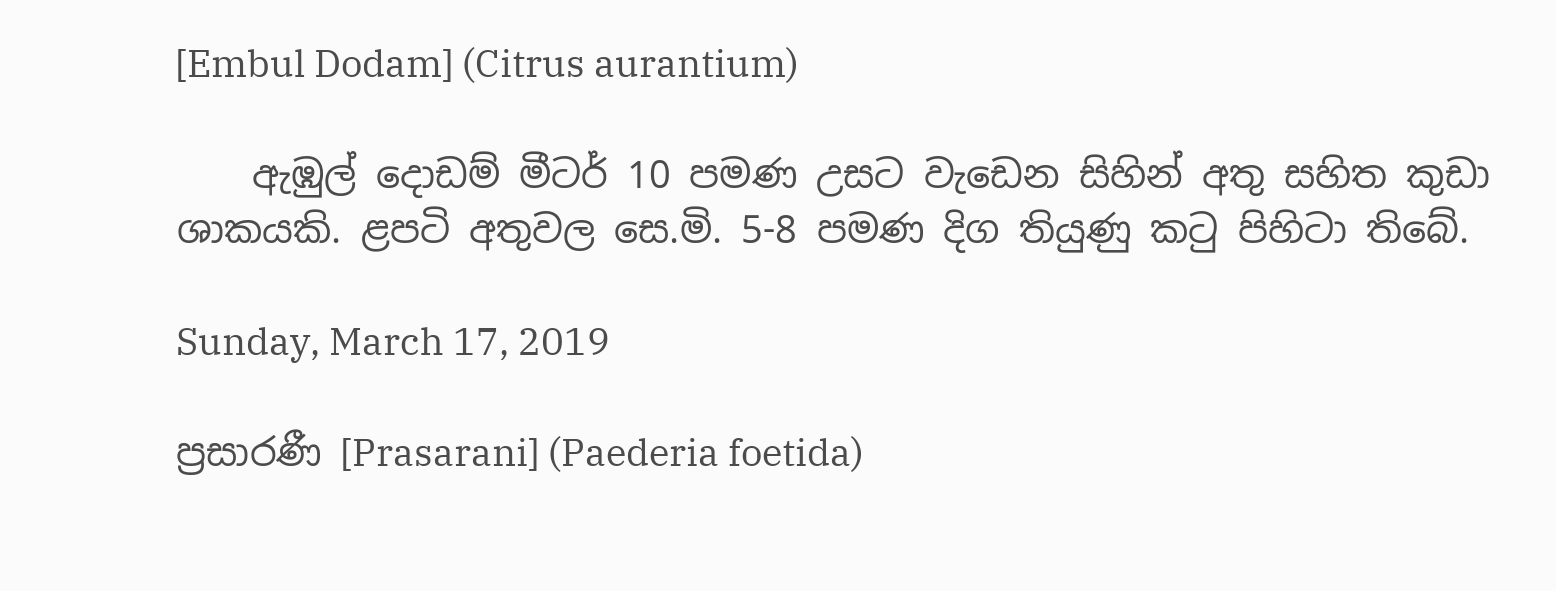[Embul Dodam] (Citrus aurantium)

    ඇඹුල් දොඩම් මීටර් 10 පමණ උසට වැඩෙන සිහින් අතු සහිත කුඩා ශාකයකි. ළපටි අතුවල සෙ.මි. 5-8 පමණ දිග තියුණු කටු පිහිටා තිබේ.

Sunday, March 17, 2019

ප්‍ර‍සාරණී [Prasarani] (Paederia foetida)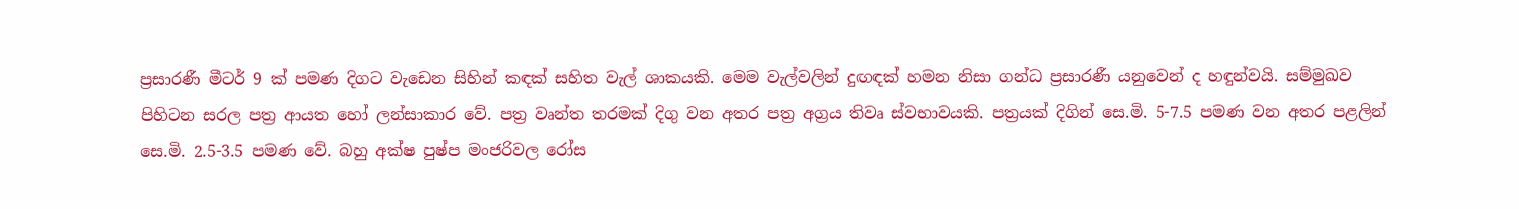ප්‍ර‍සාරණී මීටර් 9 ක් පමණ දිගට වැඩෙන සිහින් කඳක් සහිත වැල් ශාකයකි. මෙම වැල්වලින් දුඟඳක් හමන නිසා ගන්ධ ප්‍ර‍සාරණී යනුවෙන් ද හඳුන්වයි. සම්මුඛව පිහි‍ටන සරල පත්‍ර‍ ආයත හෝ ලන්සාකාර වේ. පත්‍ර වෘන්ත තරමක් දිගු වන අතර පත්‍ර‍ අග්‍ර‍ය තිවෘ ස්වභාවයකි. පත්‍ර‍යක් දිගින් සෙ.මි. 5-7.5 පමණ වන අතර පළලින් සෙ.මි. 2.5-3.5 පමණ වේ. බහු අක්ෂ පුෂ්ප මංජරිවල රෝස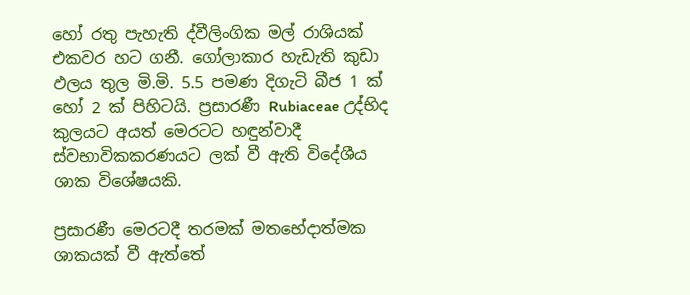හෝ රතු පැහැති ද්වීලිංගික මල් රාශියක් එකවර හට ගනී. ගෝලාකාර හැඩැති කුඩා ඵලය තුල මි.මි. 5.5 පමණ දිගැටි බීජ 1 ක් හෝ 2 ක් පිහිටයි. ප්‍ර‍සාරණී Rubiaceae උද්භිද කුලයට අයත් මෙරටට හඳුන්වාදී ස්වභාවිකකරණයට ලක් වී ඇති විදේශීය ශාක විශේෂයකි.

ප්‍ර‍සාරණී මෙරටදී තරමක් මතභේදාත්මක ශාකයක් වී ඇත්තේ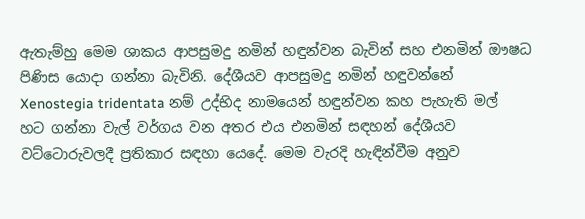ඇතැම්හු මෙම ශාකය ආපසුමදු නමින් හඳුන්වන බැවින් සහ එනමින් ඖෂධ පිණිස යොදා ගන්නා බැවිනි. දේශීයව ආපසුමදු නමින් හඳුවන්නේ Xenostegia tridentata නම් උද්භිද නාමයෙන් හඳුන්වන කහ පැහැති මල් හට ගන්නා වැල් වර්ගය වන අතර එය එනමින් සඳහන් දේශීයව වට්ටොරුවලදී ප්‍ර‍තිකාර සඳහා යෙදේ. මෙම වැරදි හැඳින්වීම අනුව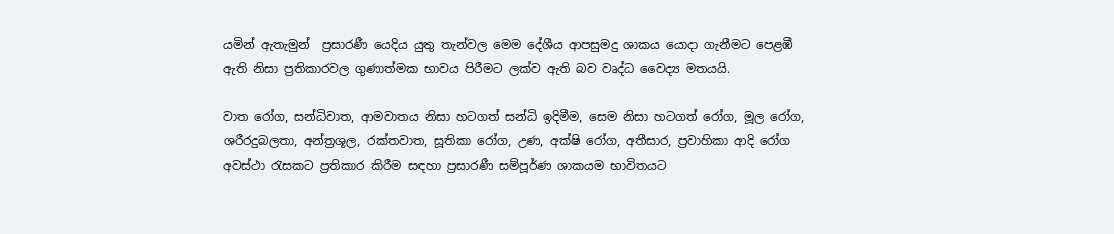යමින් ඇතැමුන්  ප්‍ර‍සාරණී යෙදිය යුතු තැන්වල මෙම දේශීය ආපසුමදු ශාකය යොදා ගැනීමට පෙළඹී ඇති නිසා ප්‍ර‍තිකාරවල ගුණාත්මක භාවය පිරීමට ලක්ව ඇති බව වෘද්ධ වෛද්‍ය මතයයි.

වාත රෝග, සන්ධිවාත, ආමවාතය නිසා හටගත් සන්ධි ඉදිමීම, සෙම නිසා හටගත් රෝග, මූල රෝග, ශරීරදුබලතා, අන්ත්‍ර‍ශූල, රක්තවාත, සූතිකා රෝග, උණ, අක්ෂි රෝග, අතීසාර, ප්‍ර‍වාහිකා ආදි රෝග අවස්ථා රැසකට ප්‍ර‍තිකාර කිරීම සඳහා ප්‍ර‍සාරණී සම්පූර්ණ ශාකයම භාවිතයට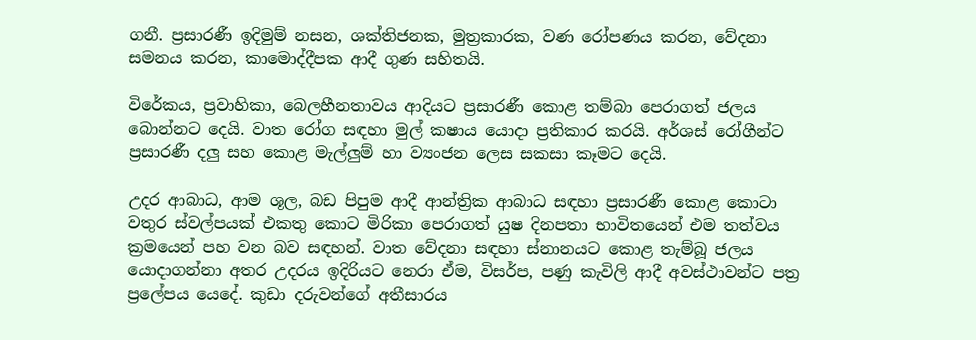ගනී. ප්‍ර‍සාරණී ඉදිමුම් නසන, ශක්තිජනක, මුත්‍ර‍කාරක, වණ රෝපණය කරන, වේදනා සමනය කරන, කාමොද්දීපක ආදී ගුණ සහිතයි.

විරේකය, ප්‍ර‍වාහිකා, බෙලහීනතාවය ආදියට ප්‍ර‍සාරණී කොළ තම්බා පෙරාගත් ජලය බොන්නට දෙයි. වාත රෝග සඳහා මුල් කෂාය යොදා ප්‍ර‍තිකාර කරයි. අර්ශස් රෝගීන්ට ප්‍ර‍සාරණී දලු සහ කොළ මැල්ලුම් හා ව්‍යංජන ලෙස සකසා කෑමට දෙයි.

උදර ආබාධ, ආම ශූල, බඩ පිපුම ආදී ආන්ත්‍රික ආබාධ සඳහා ප්‍ර‍සාරණී කොළ කොටා වතුර ස්වල්පයක් එකතු කොට මිරිකා පෙරාගත් යුෂ දිනපතා භාවිතයෙන් එම තත්වය ක්‍ර‍මයෙන් පහ වන බව සඳහන්. වාත වේදනා සඳහා ස්නානයට කොළ තැම්බූ ජලය යොදාගන්නා අතර උදරය ඉදිරියට නෙරා ඒම, විසර්ප, පණු කැවිලි ආදී අවස්ථාවන්ට පත්‍ර‍ ප්‍රලේපය යෙදේ. කුඩා දරුවන්ගේ අතීසාරය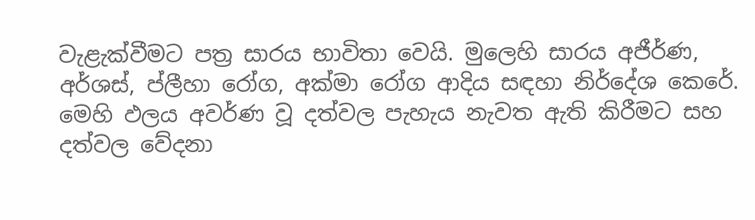වැළැක්වීමට පත්‍ර සාරය භාවිතා වෙයි. මුලෙහි සාරය අජීර්ණ, අර්ශස්, ප්ලීහා රෝග, අක්මා රෝග ආදිය සඳහා නිර්දේශ කෙරේ. මෙහි ඵලය අවර්ණ වූ දත්වල පැහැය නැවත ඇති කිරීමට සහ දත්වල වේදනා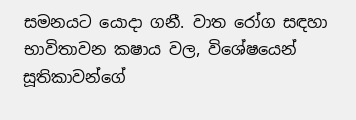සමනයට යොදා ගනී. වාත රෝග සඳහා භාවිතාවන කෂාය වල, විශේෂයෙන් සූතිකාවන්ගේ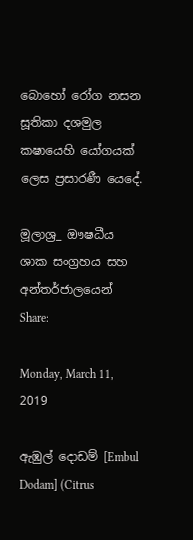බොහෝ රෝග නසන සූතිකා දශමුල කෂායෙහි යෝගයක් ලෙස ප්‍ර‍සාරණී යෙදේ.

මූලාශ්‍ර‍_ ඖෂධීය ශාක සංග්‍රහය සහ අන්තර්ජාලයෙන්
Share:

Monday, March 11, 2019

ඇඹුල් දොඩම් [Embul Dodam] (Citrus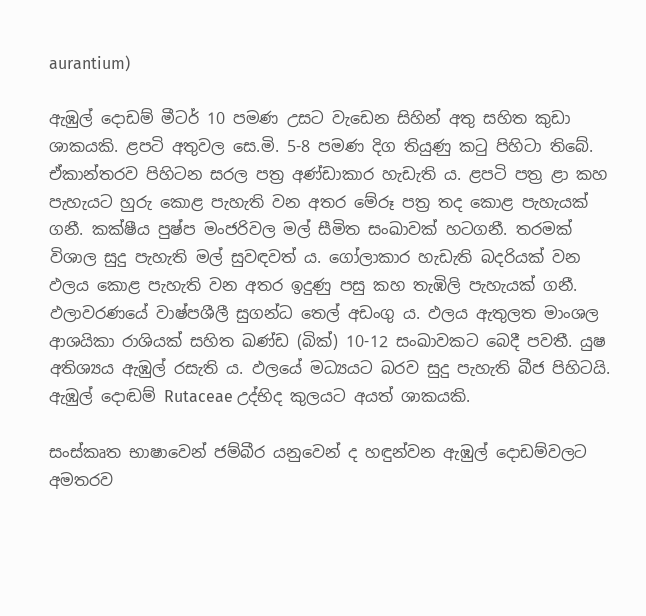aurantium)

ඇඹුල් දොඩම් මීටර් 10 පමණ උසට වැඩෙන සිහින් අතු සහිත කුඩා ශාකයකි. ළපටි අතුවල සෙ.මි. 5-8 පමණ දිග තියුණු කටු පිහිටා තිබේ. ඒකාන්තරව පිහිටන සරල පත්‍ර‍ අණ්ඩාකාර හැඩැති ය. ළපටි පත්‍ර‍ ළා කහ පැහැයට හුරු කොළ පැහැති වන අතර මේරූ පත්‍ර‍ තද කොළ පැහැයක් ගනී. කක්ෂීය පුෂ්ප මංජරිවල මල් සීමිත සංඛාවක් හටගනී. තරමක් විශාල සුදු පැහැති මල් සුවඳවත් ය. ගෝලාකාර හැඩැති බදරියක් වන ඵලය කොළ පැහැති වන අතර ඉදුණු පසු කහ තැඹිලි පැහැයක් ගනී.  ඵලාවරණයේ වාෂ්පශීලී සුගන්ධ තෙල් අඩංගු ය. ඵලය ඇතුලත මාංශල ආශයිකා රාශියක් සහිත ඛණ්ඩ (බික්) 10-12 සංඛාවකට බෙදී පවතී. යුෂ අතිශ්‍යය ඇඹුල් රසැති ය. ඵලයේ මධ්‍යයට බරව සුදු පැහැති බීජ පිහිටයි. ඇඹුල් දොඬම් Rutaceae උද්භිද කුලයට අයත් ශාකයකි.

සංස්කෘත භාෂාවෙන් ජම්බීර යනුවෙන් ද හඳුන්වන ඇඹුල් දොඩම්වලට අමතරව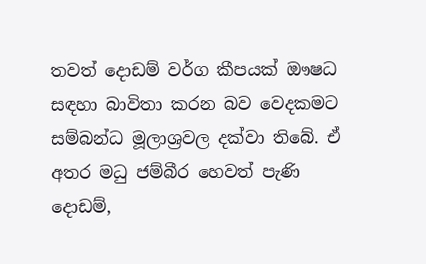තවත් දොඩම් වර්ග කීපයක් ඖෂධ සඳහා බාවිතා කරන බව වෙදකමට සම්බන්ධ මූලාශ්‍ර‍වල දක්වා තිබේ. ඒ අතර මධු ජම්බීර හෙවත් පැණි දොඩම්,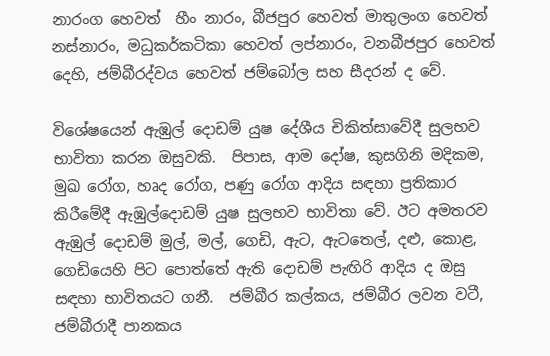නාරංග හෙවත්  හීං නාරං, බීජපුර හෙවත් මාතුලංග හෙවත් නස්නාරං, මධුකර්කටිකා හෙවත් ලප්නාරං, වනබීජපුර හෙවත් දෙහි, ජම්බීරද්වය හෙවත් ජම්බෝල සහ සීදරන් ද වේ.

විශේෂයෙන් ඇඹුල් දොඩම් යුෂ දේශීය චිකිත්සාවේදී සුලභව භාවිතා කරන ඔසුවකි.  පිපාස, ආම දෝෂ, කුසගිනි මදිකම, මුඛ රෝග, හෘද රෝග, පණු රෝග ආදිය සඳහා ප්‍රතිකාර කිරීමේදී ඇඹුල්දොඩම් යුෂ සුලභව භාවිතා වේ. ඊට අමතරව ඇඹුල් දොඩම් මුල්, මල්, ගෙඩි, ඇට, ඇටතෙල්, දළු, කොළ, ගෙඩියෙහි පිට පොත්තේ ඇති දොඩම් පැඟිරි ආදිය ද ඔසු සඳහා භාවිතයට ගනී.  ජම්බීර කල්කය, ජම්බීර ලවන වටී, ජම්බීරාදී පානකය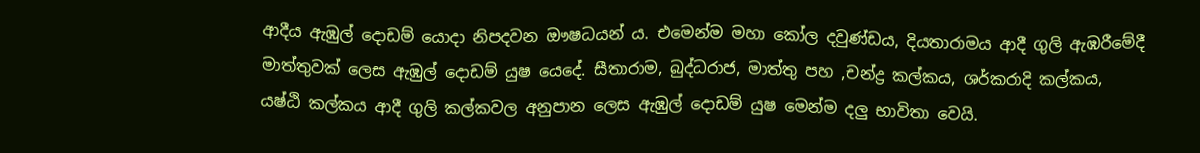ආදීය ඇඹුල් දොඩම් යොදා නිපදවන ඖෂධයන් ය. එමෙන්ම මහා කෝල දවුණ්ඩය, දියතාරාමය ආදී ගුලි ඇඹරීමේදී මාත්තුවක් ලෙස ඇඹුල් දොඩම් යුෂ යෙදේ. සීතාරාම, බුද්ධරාජ, මාත්තු පහ ,චන්ද්‍ර කල්කය, ශර්කරාදි කල්කය, යෂ්ඨි කල්කය ආදී ගුලි කල්කවල අනුපාන ලෙස ඇඹුල් දොඩම් යුෂ මෙන්ම දලු භාවිතා වෙයි.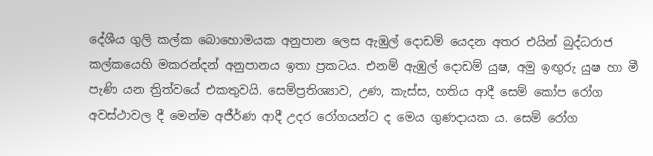දේශීය ගුලි කල්ක බොහොමයක අනුපාන ලෙස ඇඹුල් දොඩම් යෙදන අතර එයින් බුද්ධරාජ කල්කයෙහි මකරන්දන් අනුපානය ඉතා ප්‍ර‍කටය. එනම් ඇඹුල් දොඩම් යුෂ, අමු ඉඟුරු යුෂ හා මී පැණි යන ත්‍රිත්වයේ එකතුවයි. සෙම්ප්‍රතිශ්‍යාව, උණ, කැස්ස, හතිය ආදී සෙම් කෝප රෝග අවස්ථාවල දී මෙන්ම අජීර්ණ ආදී උදර රෝගයන්ට ද මෙය ගුණදායක ය. සෙම් රෝග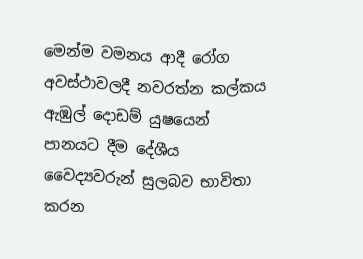මෙන්ම වමනය ආදී රෝග අවස්ථාවලදී නවරත්න කල්කය ඇඹුල් දොඩම් යුෂයෙන් පානයට දීම දේශීය වෛද්‍යවරුන් සුලබව භාවිතා කරන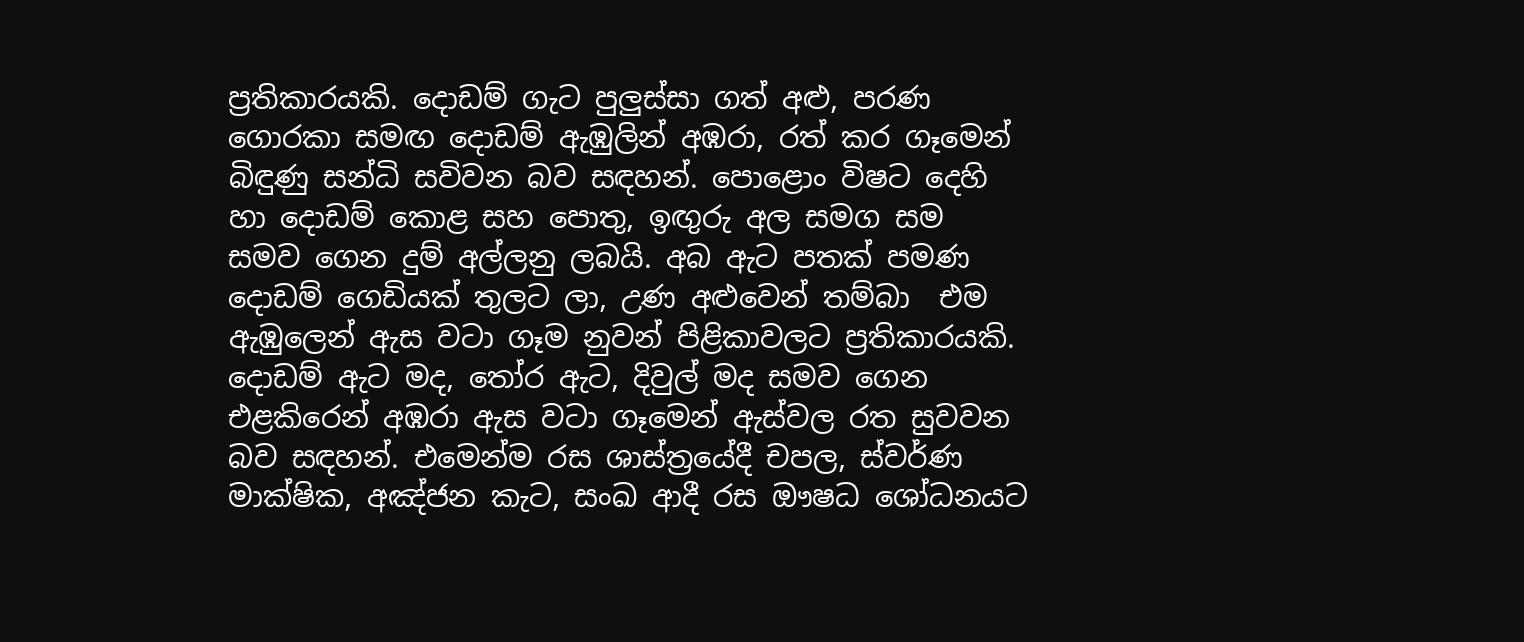ප්‍ර‍තිකාරයකි. දොඩම් ගැට පුලුස්සා ගත් අළු, පරණ ගොරකා සමඟ දොඩම් ඇඹුලින් අඹරා, රත් කර ගෑමෙන් බිඳුණු සන්ධි සවිවන බව සඳහන්. පොළොං විෂට දෙහි හා දොඩම් කොළ සහ පොතු, ඉඟුරු අල සමග සම සමව ගෙන දුම් අල්ලනු ලබයි. අබ ඇට පතක් පමණ දොඩම් ගෙඩියක් තුලට ලා, උණ අළුවෙන් තම්බා  එම ඇඹුලෙන් ඇස වටා ගෑම නුවන් පිළිකාවලට ප්‍ර‍තිකාරයකි. දොඩම් ඇට මද, තෝර ඇට, දිවුල් මද සමව ගෙන එළකිරෙන් අඹරා ඇස වටා ගෑමෙන් ඇස්වල රත සුවවන බව සඳහන්. එමෙන්ම රස ශාස්ත්‍රයේදී චපල, ස්වර්ණ මාක්ෂික, අඤ්ජන කැට, සංඛ ආදී රස ඖෂධ ශෝධනයට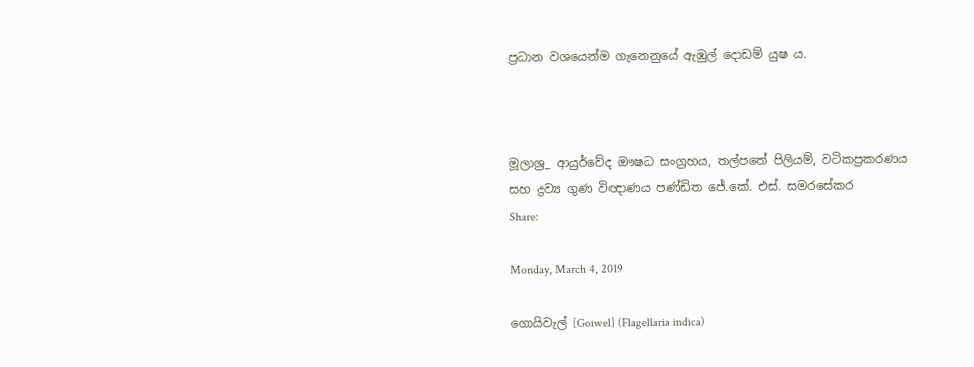ප්‍ර‍ධාන වශයෙන්ම ගැනෙනුයේ ඇඹුල් දොඩම් යුෂ ය.



මූලාශ්‍ර‍_ ආයුර්වේද ඖෂධ සංග්‍රහය, තල්පතේ පිලියම්, වටිකප්‍ර‍කරණය සහ ද්‍රව්‍ය ගුණ විඥාණය පණ්ඩිත ජේ.කේ. එස්. සමරසේකර
Share:

Monday, March 4, 2019

ගොයිවැල් [Goiwel] (Flagellaria indica)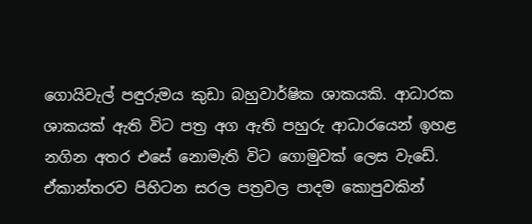ගොයිවැල් පඳුරුමය කුඩා බහුවාර්ෂික ශාකයකි. ආධාරක ශාකයක් ඇති විට පත්‍ර අග ඇති පහුරු ආධාරයෙන් ඉහළ නගින අතර එසේ නොමැති විට ගොමුවක් ලෙස වැඩේ. ඒකාන්තරව පිහිටන සරල පත්‍රවල පාදම කොපුවකින්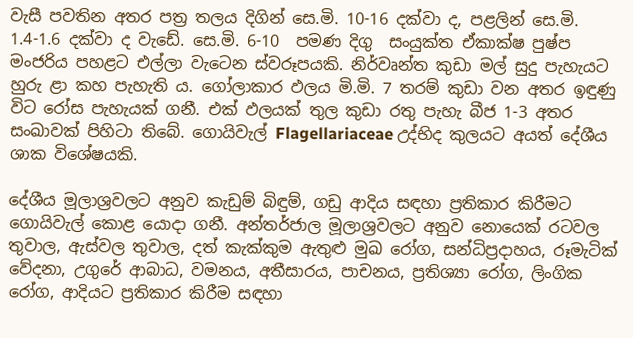වැසී පවතින අතර පත්‍ර තලය දිගින් සෙ.මි. 10-16 දක්වා ද, පළලින් සෙ.මි. 1.4-1.6 දක්වා ද වැඩේ. සෙ.මි. 6-10  පමණ දිගු  සංයුක්ත ඒකාක්ෂ පුෂ්ප මංජරිය පහළට එල්ලා වැටෙන ස්වරූපයකි. නිර්වෘන්ත කුඩා මල් සුදු පැහැයට හුරු ළා කහ පැහැති ය. ගෝලාකාර ඵලය මි.මි. 7 තරම් කුඩා වන අතර ඉඳුණු විට රෝස පැහැයක් ගනී. එක් ඵලයක් තුල කුඩා රතු පැහැ බීජ 1-3 අතර සංඛාවක් පිහිටා තිබේ. ගොයිවැල් Flagellariaceae උද්භිද කුලයට අයත් දේශීය ශාක විශේෂයකි.

දේශීය මූලාශ්‍ර‍වලට අනුව කැඩුම් බිඳුම්, ගඩු ආදිය සඳහා ප්‍ර‍තිකාර කිරීමට ගොයිවැල් කොළ යොදා ගනී. අන්තර්ජාල මූලාශ්‍ර‍වලට අනුව නොයෙක් රටවල තුවාල, ඇස්වල තුවාල, දත් කැක්කුම ඇතුළු මුඛ රෝග, සන්ධිප්‍ර‍දාහය, රූමැටික් වේදනා, උගුරේ ආබාධ, වමනය, අතීසාරය, පාචනය, ප්‍ර‍තිශ්‍යා රෝග, ලිංගික රෝග, ආදියට ප්‍ර‍තිකාර කිරීම සඳහා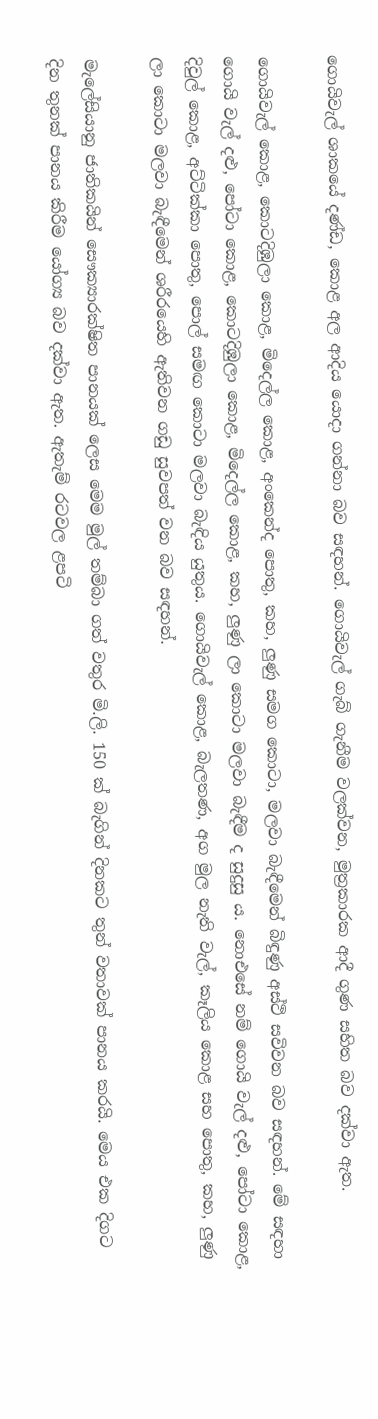ගොයිවැල් ශාකයේ දණ්ඩ, කොළ අල ආදිය යොදා ගන්නා බව සඳහන්. ගොයිවැල් ගැබ් ගැනීම වලක්වන, මුත්‍ර‍කාරක ආදී ගුණ සහිත බව දක්වා ඇත.

ගොයිවැල් කොළ, කොටදිඹුලා කොළ, මිදෙල්ල කොළ, අංකෙන්ද පොතු, කහ, ලුණු සමග කොටා, මලවා බැඳීමෙන් බිඳුණු අස්ථි සවිවන බව සඳහන්. මේ සඳහා ගොයි වැල් දළු, පෝටා කොළ, කොටදිඹුලා කොළ, මිදෙල්ල කොළ, කහ, ලුණු ලා කොටා මලවා බැඳීම ද සුදුසු ය. නොඑසේ නම් ගොයි වැල් දළු, පෝටා කොළ, දිවුල් කොළ, අට්ටික්කා පොතු, පොල් සමඟ කොටා මලවා බැඳිය යුතුය. ගොයිවැල් කොළ, බැලතණ, අග මුල නැති වැල්, කෑලිය කොළ සහ පොතු, කහ, ලුණු ලා කොටා මලවා බැඳීමෙන් ශරීරයෙහි ඇතිවන ගඩු සුවපත් වන බව සඳහන්.

මැලේසියානු ජාතිකයින් සෞක්‍යාරක්ෂිත පානයක් ලෙස මෙම මුල් තම්බා ගත් වතුර මි.ලි. 150 ක් බැගින් දිනකට තුන් වතාවක් පානය කරයි. මෙය එක දිගට දින තුනක් පානය කිරීම යෝග්‍ය බව දක්වා ඇත. ඇතැම් රටවල ළපටි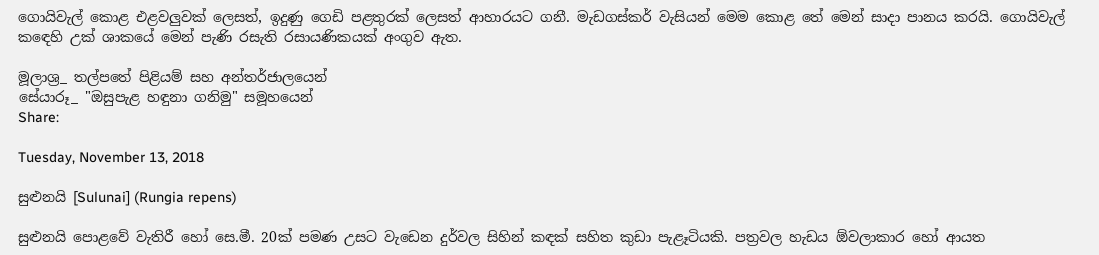ගොයිවැල් කොළ එළවලුවක් ලෙසත්, ඉදුණු ගෙඩි පළතුරක් ලෙසත් ආහාරයට ගනී. මැඩගස්කර් වැසියන් මෙම කොළ තේ මෙන් සාදා පානය කරයි. ගොයිවැල් කඳෙහි උක් ශාකයේ මෙන් පැණි රසැති රසායණිකයක් අංගුව ඇත.

මූලාශ්‍ර‍_ තල්පතේ පිළියම් සහ අන්තර්ජාලයෙන්
සේයාරූ_ "ඔසුපැළ හඳුනා ගනිමු" සමූහයෙන්
Share:

Tuesday, November 13, 2018

සුළුනයි [Sulunai] (Rungia repens)

සුළුනයි පොළවේ වැතිරී හෝ සෙ.මී. 20ක් පමණ උසට වැඩෙන දුර්වල සිහින් කඳක් සහිත කුඩා පැළෑටියකි. පත්‍රවල හැඩය ඕවලාකාර හෝ ආයත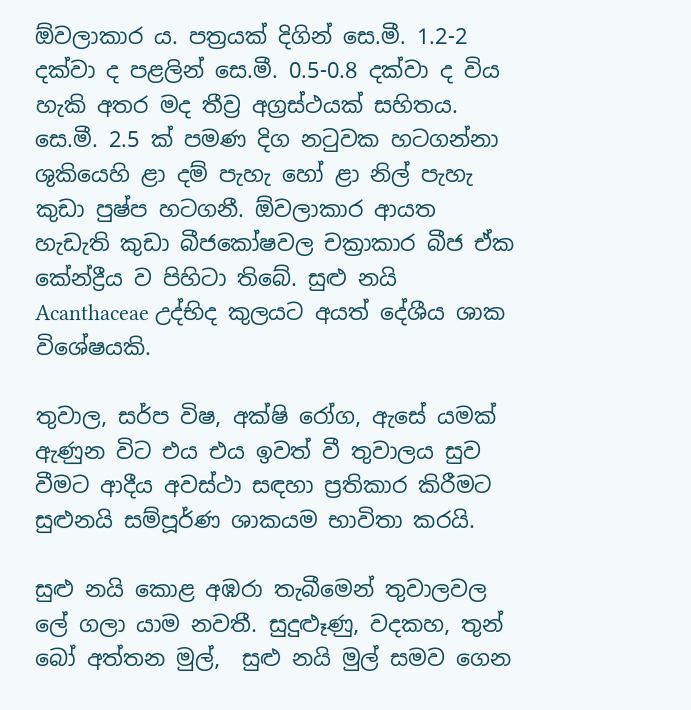ඕවලාකාර ය. පත්‍රයක් දිගින් සෙ.මී. 1.2-2 දක්වා ද පළලින් සෙ.මී. 0.5-0.8 දක්වා ද විය හැකි අතර මද තීව්‍ර අග්‍ර‍ස්ථයක් සහිතය. සෙ.මී. 2.5 ක් පමණ දිග නටුවක හටගන්නා ශුකියෙහි ළා දම් පැහැ හෝ ළා නිල් පැහැ කුඩා පුෂ්ප හටගනී. ඕවලාකාර ආයත හැඩැති කුඩා බීජකෝෂවල චක්‍රාකාර බීජ ඒක කේන්ද්‍රීය ව පිහිට‍ා තිබේ. සුළු නයි Acanthaceae උද්භිද කුලයට අයත් දේශීය ශාක විශේෂයකි.

තුවාල, සර්ප විෂ, අක්ෂි රෝග, ඇසේ යමක් ඇණුන විට එය එය ඉවත් වී තුවාලය සුව වීමට ආදීය අවස්ථා සඳහා ප්‍ර‍තිකාර කිරීමට සුළුනයි සම්පූර්ණ ශාකයම භාවිතා කරයි.

සුළු නයි කොළ අඹරා තැබීමෙන් තුවාලවල ලේ ගලා යාම නවතී. සුදුළූණු, වදකහ, තුන් බෝ අත්තන මුල්,  සුළු නයි මුල් සමව ගෙන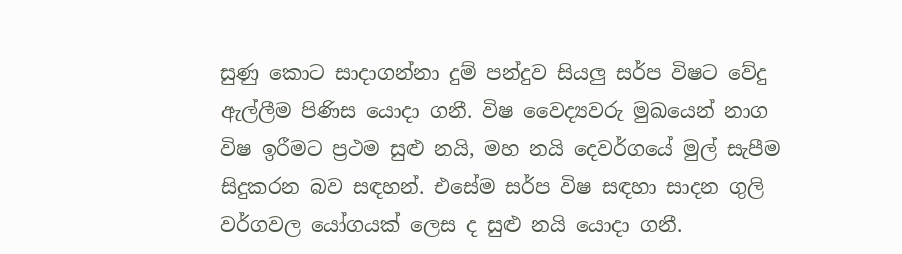සුණු කොට සාදාගන්නා දුම් පන්දුව සියලු සර්ප විෂට වේදු ඇල්ලීම පිණිස යොදා ගනී. විෂ වෛද්‍යවරු මුඛයෙන් නාග විෂ ඉරීමට ප්‍ර‍ථම සුළු නයි, මහ නයි දෙවර්ගයේ මුල් සැපීම සිදුකරන බව සඳහන්. එසේම සර්ප විෂ සඳහා සාදන ගුලි වර්ගවල යෝගයක් ලෙස ද සුළු නයි යොදා ගනී.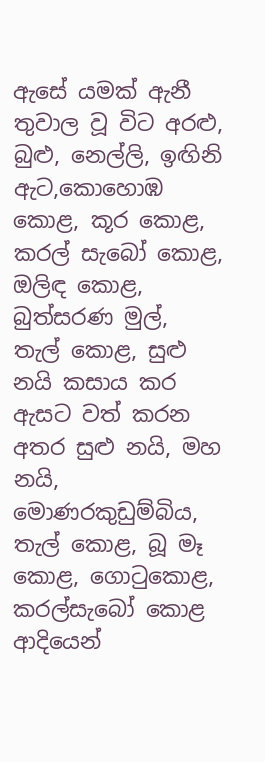ඇසේ යමක් ඇනී තුවාල වූ විට අරළු, බුළු, නෙල්ලි, ඉඟිනි ඇට,කොහොඹ කොළ, කූර කොළ, කරල් සැබෝ කොළ, ඔලිඳ කොළ, බුත්සරණ මුල්, තැල් කොළ, සුළු නයි කසාය කර ඇසට වත් කරන අතර සුළු නයි, මහ නයි, මොණරකුඩුම්බිය, තැල් කොළ, බූ මෑ කොළ, ගොටුකොළ, කරල්සැබෝ කොළ ආදියෙන්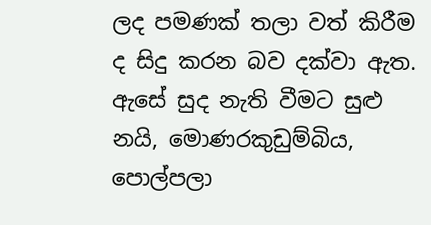ලද පමණක් තලා වත් කිරීම ද සිදු කරන බව දක්වා ඇත. ඇසේ සුද නැති වීමට සුළු නයි, මොණරකුඩුම්බිය, පොල්පලා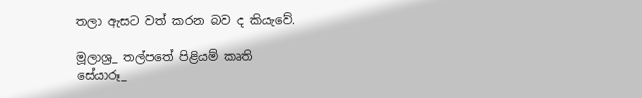තලා ඇසට වත් කරන බව ද කියැවේ.

මූලාශ්‍ර‍_ තල්පතේ පිළියම් කෘති
සේයාරූ_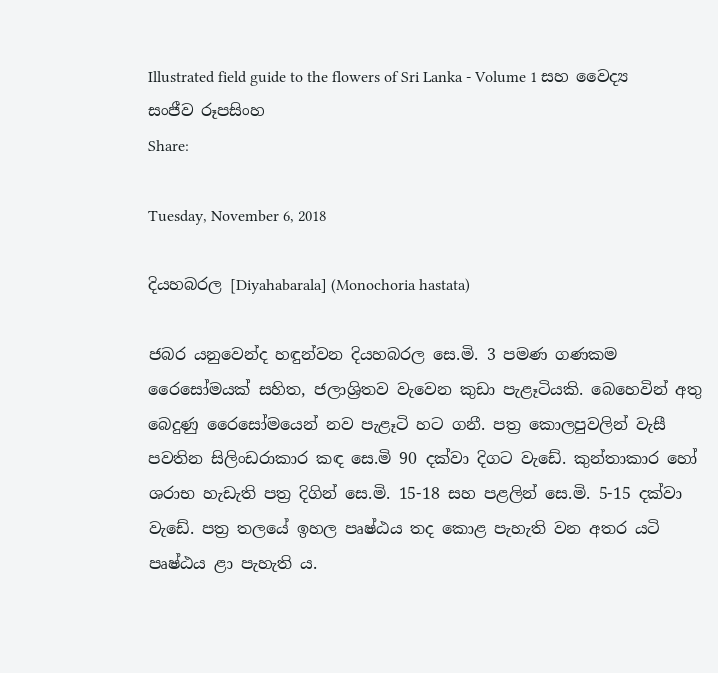Illustrated field guide to the flowers of Sri Lanka - Volume 1 සහ වෛද්‍ය සංජීව රූපසිංහ
Share:

Tuesday, November 6, 2018

දියහබරල [Diyahabarala] (Monochoria hastata)

ජබර යනුවෙන්ද හඳුන්වන දියහබරල සෙ.මි. 3 පමණ ගණකම රෛසෝමයක් සහිත, ජලාශ්‍රිතව වැවෙන කුඩා පැළෑටියකි. බෙහෙවින් අතු බෙදුණු රෛසෝමයෙන් නව පැළෑටි හට ගනී. පත්‍ර‍ කොලපුවලින් වැසී පවතින සිලිංඩරාකාර කඳ සෙ.මි 90 දක්වා දිගට වැඩේ. කුන්තාකාර හෝ ශරාභ හැඩැති පත්‍ර‍ දිගින් සෙ.මි. 15-18 සහ පළලින් සෙ.මි. 5-15 දක්වා වැඩේ. පත්‍ර‍ තලයේ ඉහල පෘෂ්ඨය තද කොළ පැහැති වන අතර යටි පෘෂ්ඨය ළා පැහැති ය.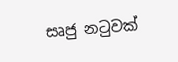සෘජු නටුවක්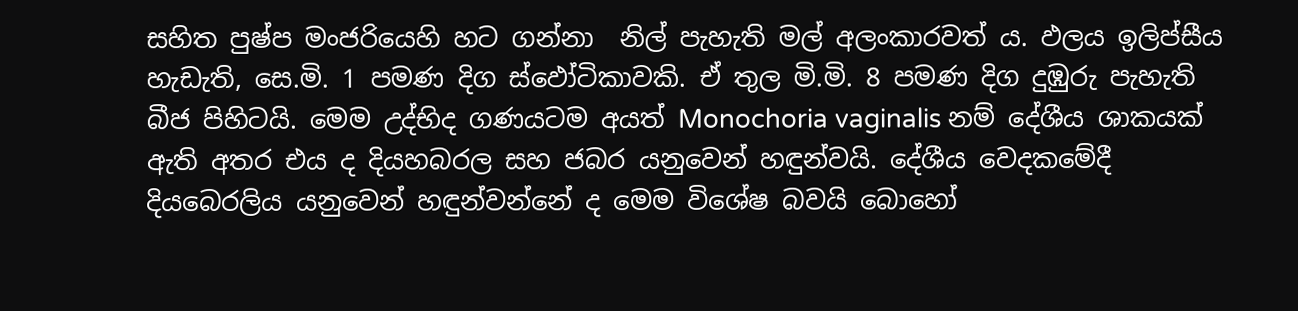සහිත පුෂ්ප මංජරියෙහි හට ගන්නා  නිල් පැහැති මල් අලංකාරවත් ය. ඵලය ඉලිප්සීය හැඩැති, සෙ.මි. 1 පමණ දිග ස්ඵෝටිකාවකි. ඒ තුල මි.මි. 8 පමණ දිග දුඹුරු පැහැති බීජ පිහිටයි. මෙම උද්භිද ගණයටම අයත් Monochoria vaginalis නම් දේශීය ශාකයක් ඇති අතර එය ද දියහබරල සහ ජබර යනුවෙන් හඳුන්වයි. දේශීය වෙදකමේදී දියබෙරලිය යනුවෙන් හඳුන්වන්නේ ද මෙම විශේෂ බවයි බොහෝ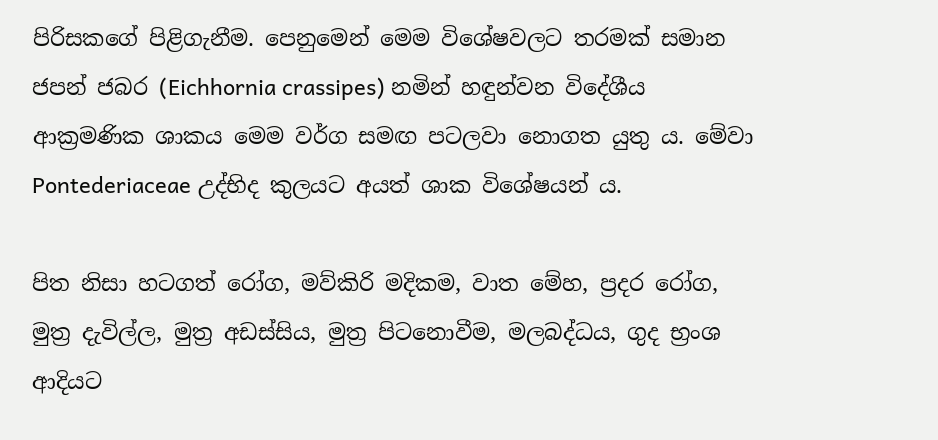පිරිසකගේ පිළිගැනීම. පෙනුමෙන් මෙම විශේෂවලට තරමක් සමාන ජපන් ජබර (Eichhornia crassipes) නමින් හඳුන්වන විදේශීය ආක්‍රමණික ශාකය මෙම වර්ග සමඟ පටලවා නොගත යුතු ය. මේවා Pontederiaceae උද්භිද කුලයට අයත් ශාක විශේෂයන් ය.

පිත නිසා හටගත් රෝග, මව්කිරි මදිකම, වාත මේහ, ප්‍ර‍දර රෝග, මුත්‍ර‍ දැවිල්ල, මුත්‍ර‍ අඩස්සිය, මුත්‍ර‍ පිටනොවීම, මලබද්ධය, ගුද භ්‍ර‍ංශ ආදියට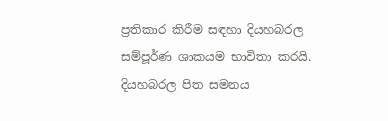ප්‍ර‍තිකාර කිරීම සඳහා දියහබරල සම්පූර්ණ ශාකයම භාවිතා කරයි. දියහබරල පිත සමනය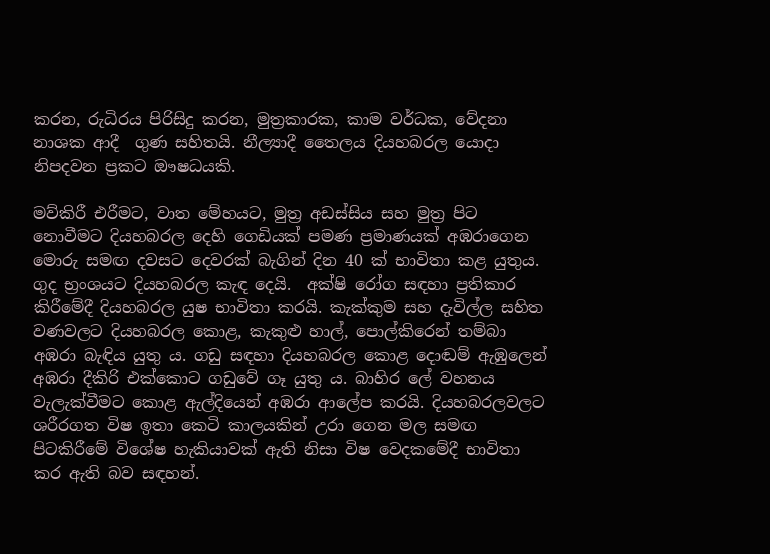කරන, රුධිරය පිරිසිදු කරන, මුත්‍ර‍කාරක, කාම වර්ධක, වේදනා නාශක ආදී  ගුණ සහිතයි. නීල්‍යාදී තෛලය දියහබරල යොදා නිපදවන ප්‍ර‍කට ඖෂධයකි.

මව්කිරී එරීමට, වාත මේහයට, මුත්‍ර‍ අඩස්සිය සහ මුත්‍ර‍ පිට නොවීමට දියහබරල දෙහි ගෙඩියක් පමණ ප්‍ර‍මාණයක් අඹරාගෙන මොරු සමඟ දවසට දෙවරක් බැගින් දින 40 ක් භාවිතා කළ යුතුය. ගුද භ්‍ර‍ංශයට දියහබරල කැඳ දෙයි.  අක්ෂි රෝග සඳහා ප්‍ර‍තිකාර කිරීමේදී දියහබරල යුෂ භාවිතා කරයි. කැක්කුම සහ දැවිල්ල සහිත වණවලට දියහබරල කොළ, කැකුළු හාල්, පොල්කිරෙන් තම්බා අඹරා බැඳිය යුතු ය. ගඩු සඳහා දියහබරල කොළ දොඬම් ඇඹුලෙන් අඹරා දීකිරි එක්කොට ගඩුවේ ගෑ යුතු ය. බාහිර ලේ වහනය වැලැක්වීමට කොළ ඇල්දියෙන් අඹරා ආලේප කරයි. දියහබරලවලට ශරීරගත විෂ ඉතා කෙටි කාලයකින් උරා ගෙන මල සමඟ පිටකිරීමේ විශේෂ හැකියාවක් ඇති නිසා විෂ වෙදකමේදී භාවිතා කර ඇති බව සඳහන්.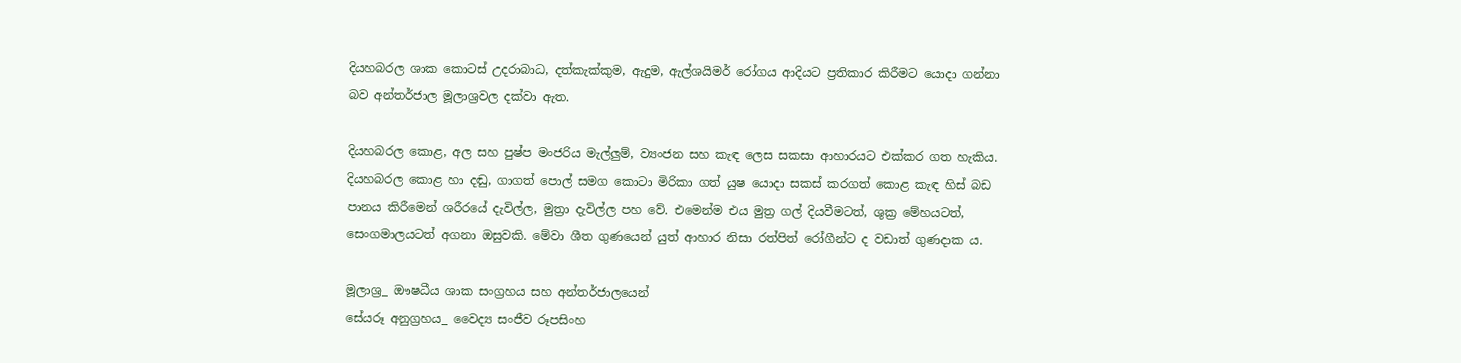දියහබරල ශාක කොටස් උදරාබාධ, දත්කැක්කුම, ඇදුම, ඇල්ශයිමර් රෝගය ආදියට ප්‍ර‍තිකාර කිරීමට යොදා ගන්නා බව අන්තර්ජාල මූලාශ්‍ර‍වල දක්වා ඇත.

දියහබරල කොළ, අල සහ පුෂ්ප මංජරිය මැල්ලුම්, ව්‍යංජන සහ කැඳ ලෙස සකසා ආහාරයට එක්කර ගත හැකිය.  දියහබරල කොළ හා දඬු, ගාගත් පොල් සමග කොටා මිරිකා ගත් යුෂ යොදා සකස් කරගත් කොළ කැඳ හිස් බඩ පානය කිරීමෙන් ශරීරයේ දැවිල්ල, මුත්‍රා දැවිල්ල පහ වේ. එමෙන්ම එය මුත්‍ර ගල් දියවීමටත්, ශුක්‍ර මේහයටත්, සෙංගමාලයටත් අගනා ඔසුවකි. මේවා ශීත ගුණයෙන් යුත් ආහාර නිසා රත්පිත් රෝගීන්ට ද වඩාත් ගුණදාක ය.

මූලාශ්‍ර‍_ ඖෂධීය ශාක සංග්‍රහය සහ අන්තර්ජාලයෙන්
සේයරූ අනුග්‍ර‍හය_ වෛද්‍ය සංජීව රූපසිංහ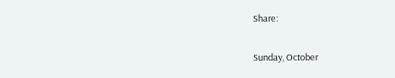Share:

Sunday, October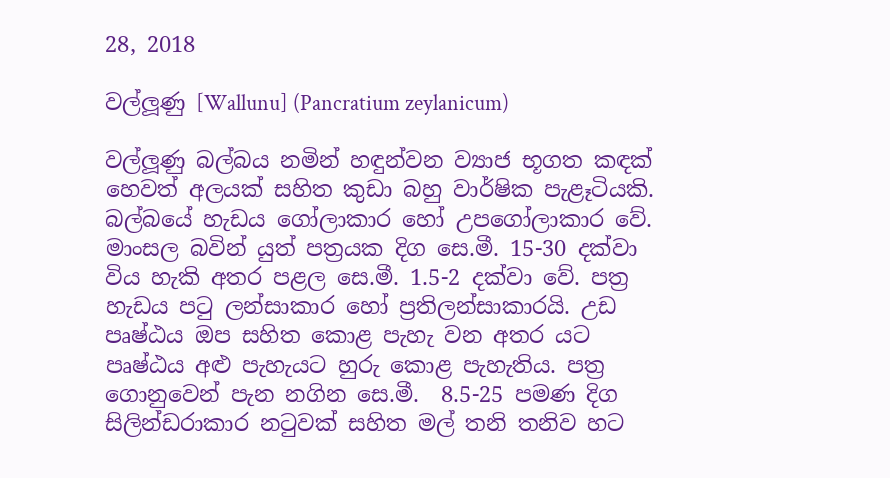28, 2018

වල්ලූණු [Wallunu] (Pancratium zeylanicum)

වල්ලූණු බල්බය නමින් හඳුන්වන ව්‍යාජ භූගත කඳක් හෙවත් අලයක් සහිත කුඩා බහු වාර්ෂික පැළෑටියකි. බල්බයේ හැඩය ගෝලාකාර හෝ උපගෝලාකාර වේ. මාංසල බවින් යුත් පත්‍රයක දිග සෙ.මී. 15-30 දක්වා විය හැකි අතර පළල සෙ.මී. 1.5-2 දක්වා වේ. පත්‍ර හැඩය පටු ලන්සාකාර හෝ ප්‍රතිලන්සාකාරයි. උඩ පෘෂ්ඨය ඔප සහිත කොළ පැහැ වන අතර යට පෘෂ්ඨය අළු පැහැයට හුරු කොළ පැහැතිය. පත්‍ර ගොනුවෙන් පැන නගින සෙ.මී.  8.5-25 පමණ දිග සිලින්ඩරාකාර නටුවක් සහිත මල් තනි තනිව හට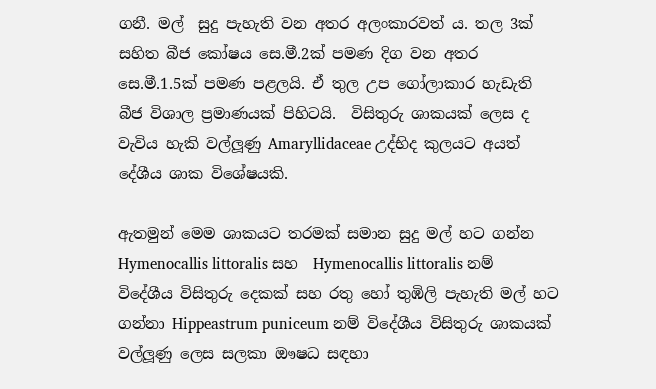ගනී. මල්  සුදු පැහැති වන අතර අලංකාරවත් ය. තල 3ක් සහිත බීජ කෝෂය සෙ.මී.2ක් පමණ දිග වන අතර සෙ.මී.1.5ක් පමණ පළලයි. ඒ තුල උප ගෝලාකාර හැඩැති බීජ විශාල ප්‍රමාණයක් පිහිටයි.  විසිතුරු ශාකයක් ලෙස ද වැවිය හැකි වල්ලූණු Amaryllidaceae උද්භිද කුලයට අයත් දේශීය ශාක විශේෂයකි.

ඇතමුන් මෙම ශාකයට තරමක් සමාන සුදු මල් හට ගන්න Hymenocallis littoralis සහ  Hymenocallis littoralis නම් විදේශීය විසිතුරු දෙකක් සහ රතු හෝ තුඹිලි පැහැති මල් හට ගන්නා Hippeastrum puniceum නම් විදේශීය විසිතුරු ශාකයක් වල්ලූණු ලෙස සලකා ඖෂධ සඳහා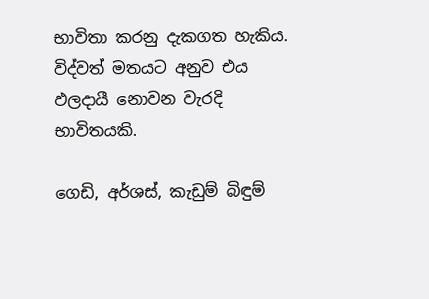භාවිතා කරනු දැකගත හැකිය. විද්වත් මතයට අනුව එය ඵලදායී නොවන වැරදි භාවිතයකි.

ගෙඩි, අර්ශස්, කැඩුම් බිඳුම්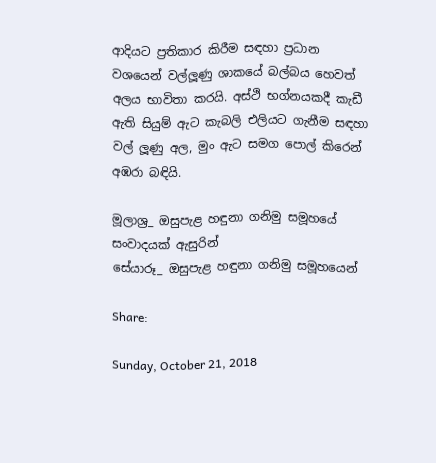ආදියට ප්‍ර‍තිකාර කිරීම සඳහා ප්‍ර‍ධාන වශයෙන් වල්ලූණු ශාකයේ බල්බය හෙවත් අලය භාවිතා කරයි. අස්ථි භග්නයකදී කැඩී ඇති සියුම් ඇට කැබලි එලියට ගැනීම සඳහා වල් ලූණු අල, මුං ඇට සමග පොල් කිරෙන් අඹරා බඳියි.

මූලාශ්‍ර‍_ ඔසුපැළ හඳුනා ගනිමු සමූහයේ සංවාදයක් ඇසුරින්
සේයාරූ_ ඔසුපැළ හඳුනා ගනිමු සමූහයෙන්

Share:

Sunday, October 21, 2018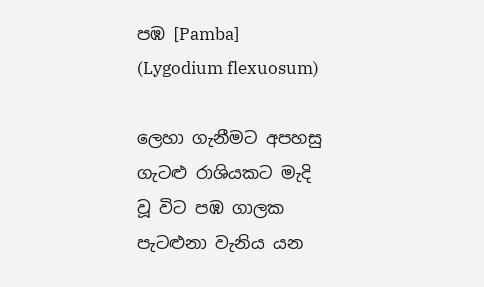පඹ [Pamba] (Lygodium flexuosum)

ලෙහා ගැනීමට අපහසු ගැටළු රාශියකට මැදි වූ විට පඹ ගාලක පැටළුනා වැනිය යන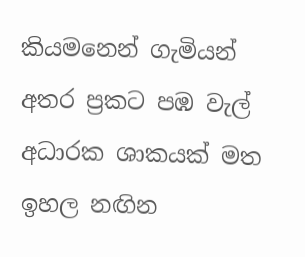කියමනෙන් ගැමියන් අතර ප්‍ර‍කට පඹ වැල් අධාරක ශාකයක් මත ඉහල නඟින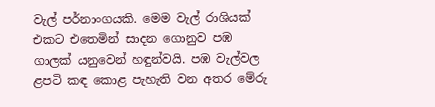වැල් පර්නාංගයකි. මෙම වැල් රාශියක් එකට එතෙමින් සාදන ගොනුව පඹ ගාලක් යනුවෙන් හඳුන්වයි. පඹ වැල්වල ළපටි කඳ කොළ පැහැති වන අතර මේරු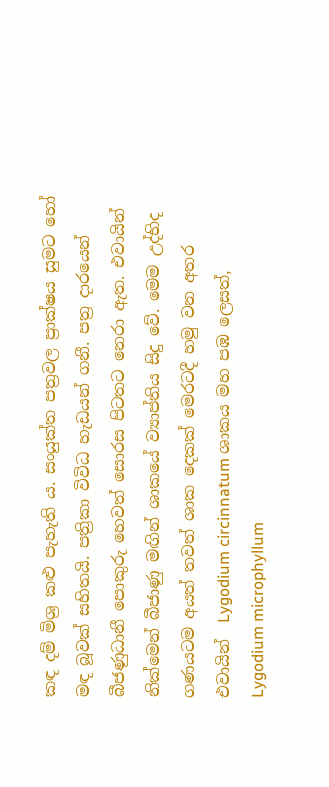කඳ දම් මිශ්‍ර‍ කළු පැහැති ය. සංයුක්ත පත්‍ර‍වල ප්‍රාක්ෂය සුමට හෝ මඳ බූවක් සහිතයි. පත්‍රිකා විවිධ හැඩයන් ගනී. පත්‍ර‍ දාරයෙන් බීජණුධානී පොකුරු හෙවත් සොරස පිටතට නෙරා ඇත. එවායින් නික්මෙන් බීජාණු මඟින් ශාකයේ ව්‍යාප්තිය සිදු වේ. මෙම උද්භිද ගණයටම අයත් තවත් ශාක දෙකක් මෙරටදී හමු වන අතර එවායින්  Lygodium circinnatum ශාකය මහ පඹ ලෙසත්, Lygodium microphyllum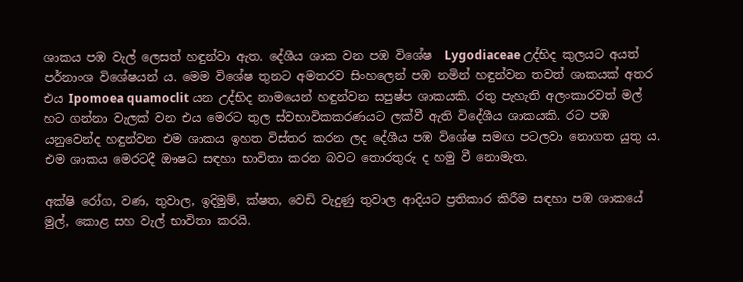ශාකය පඹ වැල් ලෙසත් හඳුන්වා ඇත. දේශීය ශාක වන පඹ විශේෂ  Lygodiaceae උද්භිද කුලයට අයත් පර්නාංශ විශේෂයන් ය. මෙම විශේෂ තුනට අමතරව සිංහලෙන් පඹ නමින් හඳුන්වන තවත් ශාකයක් අතර එය Ipomoea quamoclit යන උද්භිද නාමයෙන් හඳුන්වන සපුෂ්ප ශාකයකි. රතු පැහැති අලංකාරවත් මල් හට ගන්නා වැලක් වන එය මෙරට තුල ස්වභාවිකකරණයට ලක්වී ඇති විදේශීය ශාකයකි. රට පඹ යනුවෙන්ද හඳුන්වන එම ශාකය ඉහත විස්තර කරන ලද දේශීය පඹ විශේෂ සමඟ පටලවා නොගත යුතු ය. එම ශාකය මෙරටදී ඖෂධ සඳහා භාවිතා කරන බවට තොරතුරු ද හමු වී නොමැත.

අක්ෂි රෝග, වණ, තුවාල, ඉදිමුම්, ක්ෂත, වෙඩි වැදුණු තුවාල ආදියට ප්‍ර‍තිකාර කිරීම සඳහා පඹ ශාකයේ මුල්, කොළ සහ වැල් භාවිතා කරයි.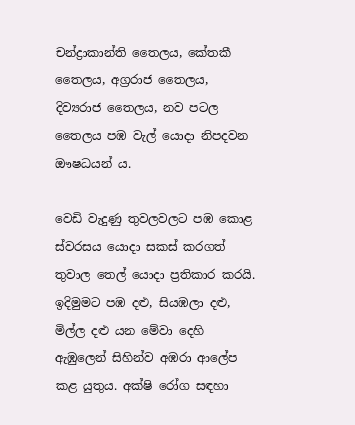චන්ද්‍ර‍ාකාන්ති තෛලය, කේතකී තෛලය, අග්‍ර‍රාජ තෛලය, දිව්‍යරාජ තෛලය, නව පටල තෛලය පඹ වැල් යොදා නිපදවන ඖෂධයන් ය.

වෙඩි වැදුණු තුවලවලට පඹ කොළ ස්වරසය යොදා සකස් කරගත් තුවාල තෙල් යොදා ප්‍ර‍තිකාර කරයි. ඉදිමුමට පඹ දළු, සියඹලා දළු, මිල්ල දළු යන මේවා දෙහි ඇඹුලෙන් සිහින්ව අඹරා ආලේප කළ යුතුය‍. අක්ෂි රෝග සඳහා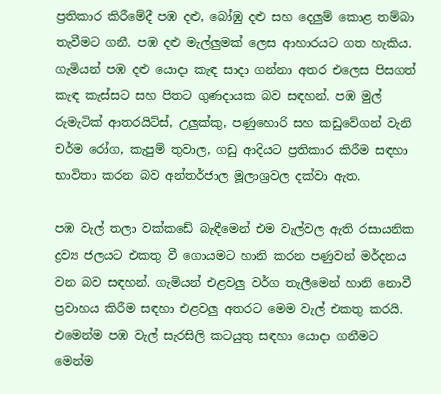ප්‍ර‍තිකාර කිරීමේදී පඹ දළු, බෝඹු දළු සහ දෙලුම් කොළ තම්බා තැවීමට ගනී. පඹ දළු මැල්ලුමක් ලෙස ආහාරයට ගත හැකිය. ගැමියන් පඹ දළු යොදා කැඳ සාදා ගන්නා අතර එලෙස පිසගත් කැඳ කැස්සට සහ පිතට ගුණදායක බව සඳහන්. පඹ මුල්  රුමැටික් ආතරයිට්ස්, උලුක්කු, පණුහොරි සහ කඩුවේගන් වැනි චර්ම රෝග, කැපුම් තුවාල, ගඩු ආදියට ප්‍ර‍තිකාර කිරීම සඳහා භාවිතා කරන බව අන්තර්ජාල මූලාශ්‍ර‍වල දක්වා ඇත.

පඹ වැල් තලා වක්කඩේ බැඳීමෙන් එම වැල්වල ඇති රසායනික ද්‍ර‍ව්‍ය ජලයට එකතු වී ගොයමට හානි කරන පණුවන් මර්දනය වන බව සඳහන්. ගැමියන් එළවලු වර්ග තැලීමෙන් හානි නොවී ප්‍ර‍වාහය කිරීම සඳහා එළවලු අතරට මෙම වැල් එකතු කරයි. එමෙන්ම පඹ වැල් සැරසිලි කටයුතු සඳහා යොදා ගනීමට මෙන්ම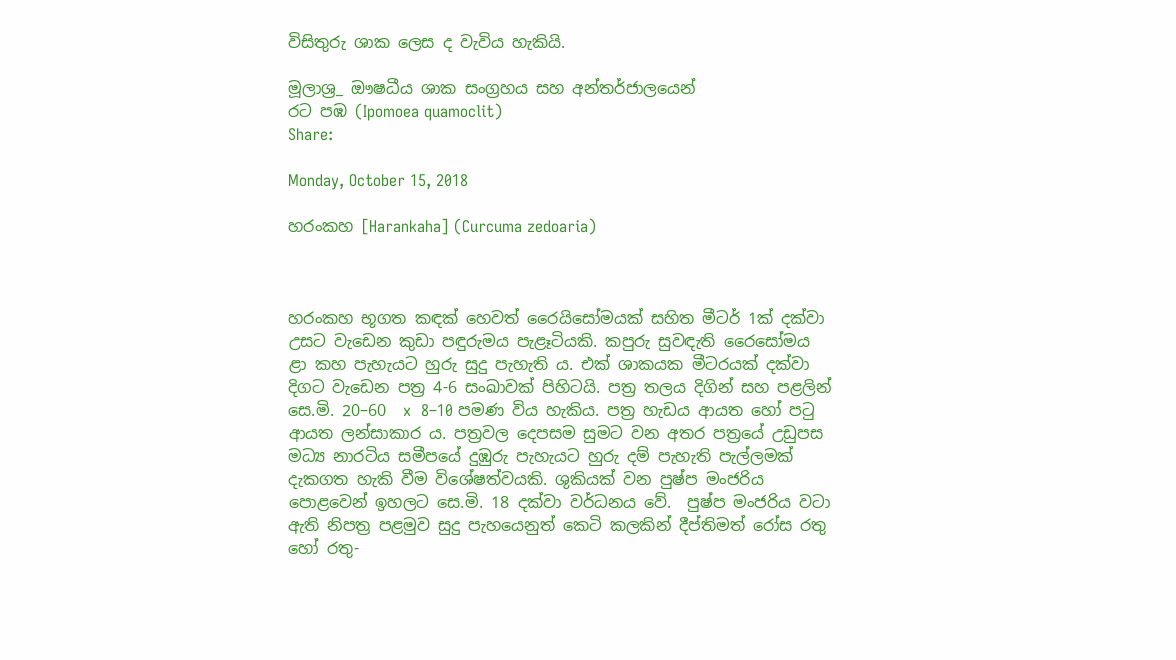විසිතුරු ශාක ලෙස ද වැවිය හැකියි.

මූලාශ්‍ර‍_ ඖෂධීය ශාක සංග්‍රහය සහ අන්තර්ජාලයෙන්
රට පඹ (Ipomoea quamoclit)
Share:

Monday, October 15, 2018

හරංකහ [Harankaha] (Curcuma zedoaria)



හරංකහ භූගත කඳක් හෙවත් රෛයිසෝමයක් සහිත මීටර් 1ක් දක්වා උසට වැඩෙන කුඩා පඳුරුමය පැළෑටියකි. කපුරු සුවඳැති රෛසෝමය ළා කහ පැහැයට හුරු සුදු පැහැති ය. එක් ශාකයක මීටරයක් දක්වා දිගට වැඩෙන පත්‍ර 4-6 සංඛාවක් පිහිටයි. පත්‍ර‍ තලය දිගින් සහ පළලින් සෙ.මි. 20–60  x  8–10 පමණ විය හැකිය. පත්‍ර‍ හැඩය ආයත හෝ පටු ආයත ලන්සාකාර ය. පත්‍ර‍වල දෙපසම සුමට වන අතර පත්‍රයේ උඩුපස මධ්‍ය නාරටිය සමීපයේ දුඹුරු පැහැයට හුරු දම් පැහැති පැල්ලමක් දැකගත හැකි වීම විශේෂත්වයකි. ශුකියක් වන පුෂ්ප මංජරිය පොළවෙන් ඉහලට සෙ.මි. 18 දක්වා වර්ධනය වේ.  පුෂ්ප මංජරිය වටා ඇති නිපත්‍ර‍ පළමුව සුදු පැහයෙනුත් කෙටි කලකින් දීප්තිමත් රෝස රතු හෝ රතු-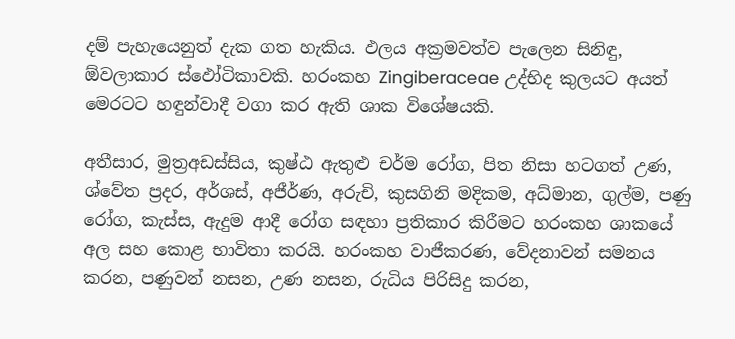දම් පැහැයෙනුත් දැක ගත හැකිය. ඵලය අක්‍ර‍මවත්ව පැලෙන සිනිඳු, ඕවලාකාර ස්ඵෝටිකාවකි. හරංකහ Zingiberaceae උද්භිද කුලයට අයත් මෙරටට හඳුන්වාදී වගා කර ඇති ශාක විශේෂයකි.

අතීසාර, මුත්‍ර‍අඩස්සිය, කුෂ්ඨ ඇතුළු චර්ම රෝග, පිත නිසා හටගත් උණ, ශ්වේත ප්‍ර‍දර, අර්ශස්, අජීර්ණ, අරුචි, කුසගිනි මදිකම, අධ්මාන, ගුල්ම, පණු රෝග, කැස්ස, ඇදුම ආදී රෝග සඳහා ප්‍ර‍තිකාර කිරීමට හරංකහ ශාකයේ අල සහ කොළ භාවිතා කරයි. හරංකහ වාජීකරණ, වේදනාවන් සමනය කරන, පණුවන් නසන, උණ නසන, රුධිය පිරිසිදු කරන,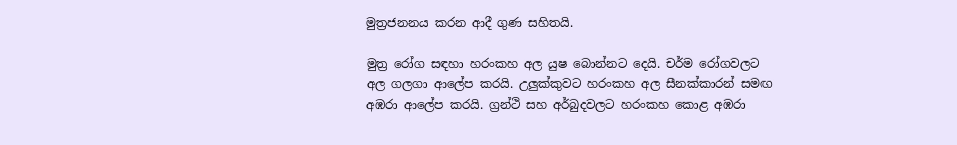මුත්‍ර‍ජනනය කරන ආදී ගුණ සහිතයි.

මුත්‍ර‍ රෝග සඳහා හරංකහ අල යුෂ බොන්නට දෙයි. චර්ම රෝගවලට අල ගලගා ආලේප කරයි. උලුක්කුවට හරංකහ අල සීනක්කාරන් සමඟ අඹරා ආලේප කරයි. ග්‍ර‍න්ථි සහ අර්බුදවලට හරංකහ කොළ අඹරා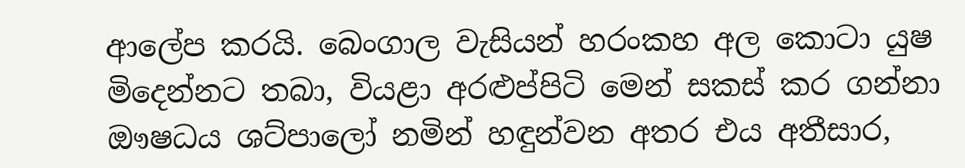ආලේප කරයි. බෙංගාල වැසියන් හරංකහ අල කොටා යුෂ මිදෙන්නට තබා, වියළා අරළුප්පිටි මෙන් සකස් කර ගන්නා ඖෂධය ශට්පාලෝ නමින් හඳුන්වන අතර එය අතීසාර,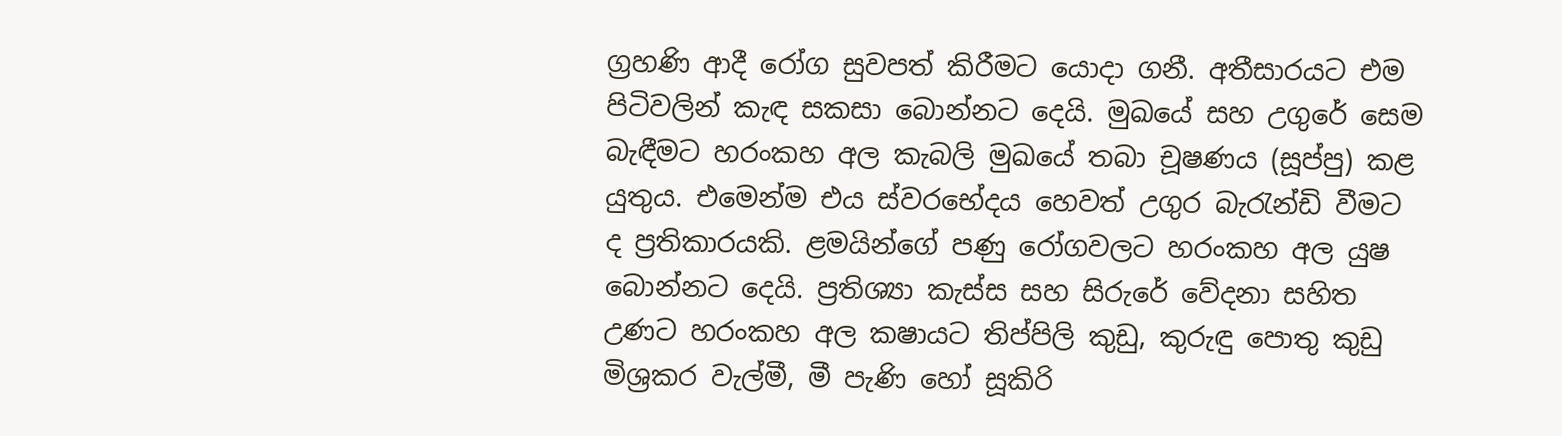ග්‍ර‍හණි ආදී රෝග සුවපත් කිරීමට යොදා ගනී. අතීසාරයට එම පිටිවලින් කැඳ සකසා බොන්නට දෙයි. මුඛයේ සහ උගුරේ සෙම බැඳීමට හරංකහ අල කැබලි මුඛයේ තබා චූෂණය (සූප්පු) කළ යුතුය. එමෙන්ම එය ස්වරභේදය හෙවත් උගුර බැරැන්ඩි වීමට ද ප්‍ර‍තිකාරයකි. ළමයින්ගේ පණු රෝගවලට හරංකහ අල යුෂ බොන්නට දෙයි. ප්‍ර‍තිශ්‍යා කැස්ස සහ සිරුරේ වේදනා සහිත උණට හරංකහ අල කෂායට තිප්පිලි කුඩු, කුරුඳු පොතු කුඩු මිශ්‍ර‍කර වැල්මී, මී පැණි හෝ සූකිරි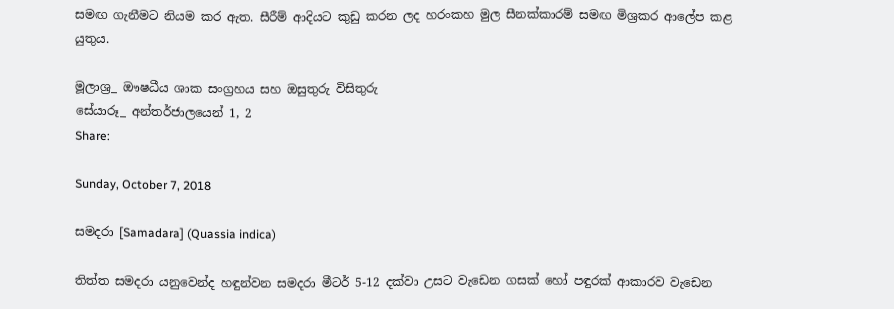සමඟ ගැනීමට නියම කර ඇත. සීරීම් ආදියට කුඩු කරන ලද හරංකහ මුල සීනක්කාරම් සමඟ මිශ්‍රකර ආලේප කළ යුතුය.

මූලාශ්‍ර‍_ ඖෂධීය ශාක සංග්‍රහය සහ ඔසුතුරු විසිතුරු
සේයාරූ_ අන්තර්ජාලයෙන් 1, 2
Share:

Sunday, October 7, 2018

සමදරා [Samadara] (Quassia indica)

තිත්ත සමදරා යනුවෙන්ද හඳුන්වන සමදරා මීටර් 5-12 දක්වා උසට වැඩෙන ගසක් හෝ පඳුරක් ආකාරව වැඩෙන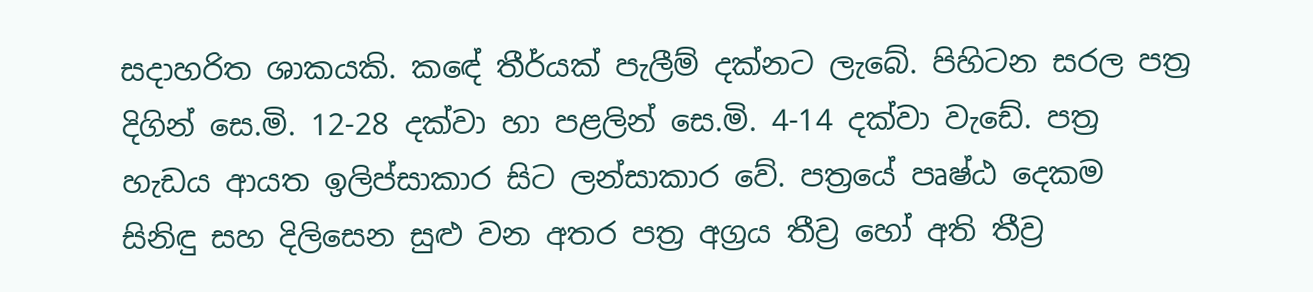සදාහරිත ශාකයකි. කඳේ තීර්යක් පැලීම් දක්නට ලැබේ. පිහිටන සරල පත්‍ර‍ දිගින් සෙ.මි. 12-28 දක්වා හා පළලින් සෙ.මි. 4-14 දක්වා වැඩේ. පත්‍ර හැඩය ආයත ඉලිප්සාකාර සිට ලන්සාකාර වේ. පත්‍රයේ පෘෂ්ඨ දෙකම සිනිඳු සහ දිලිසෙන සුළු වන අතර පත්‍ර අග්‍රය තීව්‍ර හෝ අති තීව්‍ර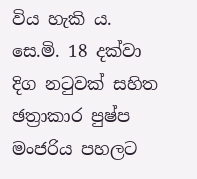විය හැකි ය. සෙ.මි. 18 දක්වා දිග නටුවක්‍ සහිත ඡත්‍රාකාර පුෂ්ප මංජරිය පහලට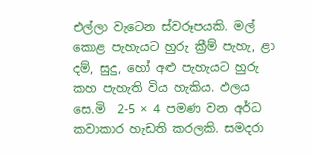එල්ලා වැටෙන ස්වරූපයකි. මල් කොළ පැහැයට හුරු ක්‍රීම් පැහැ, ළා දම්, සුදු, හෝ අළු පැහැයට හුරු කහ පැහැති විය හැකිය. ඵලය සෙ.මි  2-5 × 4 පමණ වන අර්ධ කවාකාර හැඩති කරලකි. සමදරා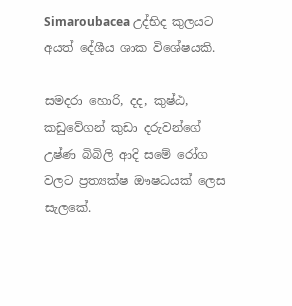Simaroubacea උද්භිද කුලයට අයත් දේශීය ශාක විශේෂයකි.

සමදරා හොරි, දද, කුෂ්ඨ, කඩුවේගන් කුඩා දරුවන්ගේ උෂ්ණ බිබිලි ආදි සමේ රෝග වලට ප්‍රත්‍යක්ෂ ඖෂධයක් ලෙස සැලකේ.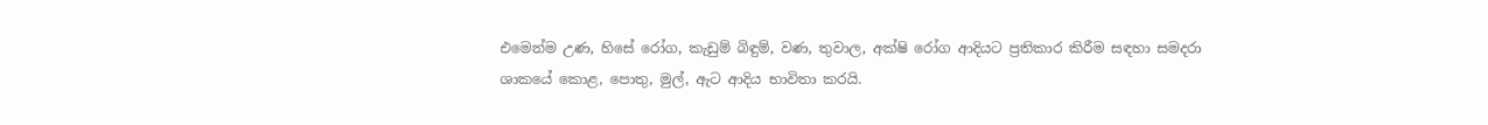එමෙන්ම උණ, හිසේ රෝග, කැඩුම් බිඳුම්, වණ, තුවාල, අක්ෂි රෝග ආදියට ප්‍ර‍තිකාර කිරීම සඳහා සමදරා ශාකයේ කොළ, පොතු, මුල්, ඇට ආදිය භාවිතා කරයි.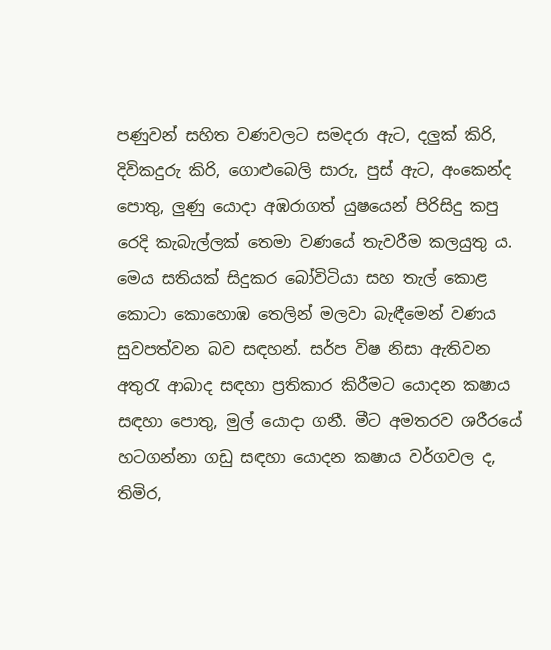පණුවන් සහිත වණවලට සමදරා ඇට, දලුක් කිරි, දිවිකදුරු කිරි, ගොළුබෙලි සාරු, පුස් ඇට, අංකෙන්ද පොතු, ලුණු යොදා අඹරාගත් යුෂයෙන් පිරිසිදු කපු රෙදි කැබැල්ලක් තෙමා වණයේ තැවරීම කලයුතු ය. මෙය සතියක් සිදුකර බෝවිටියා සහ තැල් කොළ කොටා කොහොඹ තෙලින් මලවා බැඳීමෙන් වණය සුවපත්වන බව සඳහන්. සර්ප විෂ නිසා ඇතිවන අතුරැ ආබාද සඳහා ප්‍ර‍තිකාර කිරීමට යොදන කෂාය සඳහා පොතු, මුල් යොදා ගනී. මීට අමතරව ශරීරයේ හටගන්නා ගඩු සඳහා යොදන කෂාය වර්ගවල ද, තිමිර,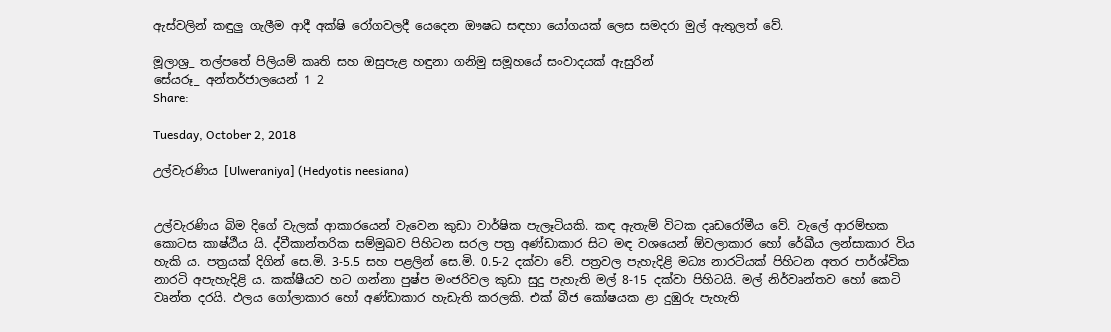ඇස්වලින් කඳුලු ගැලීම ආදී අක්ෂි රෝගවලදී යෙදෙන ඖෂධ සඳහා යෝගයක් ලෙස සමදරා මුල් ඇතුලත් වේ.

මූලාශ්‍ර‍_ තල්පතේ පිලියම් කෘති සහ ඔසුපැළ හඳුනා ගනිමු සමූහයේ සංවාදයක් ඇසුරින්
සේයරූ_ අන්තර්ජාලයෙන් 1 2
Share:

Tuesday, October 2, 2018

උල්වැරණිය [Ulweraniya] (Hedyotis neesiana)


උල්වැරණිය බිම දිගේ වැලක් ආකාරයෙන් වැවෙන කුඩා වාර්ෂික පැලෑටියකි. කඳ ඇතැම් විටක දෘඩරෝමීය වේ. වැලේ ආරම්භක කොටස කාෂ්ඨීය යි. ද්වීකාන්තරික සම්මුඛව පිහිටන සරල පත්‍ර අණ්ඩාකාර සිට මඳ වශයෙන් ඕවලාකාර හෝ රේඛීය ලන්සාකාර විය හැකි ය. පත්‍ර‍යක් දිගින් සෙ.මි. 3-5.5 සහ පළලින් සෙ.මි. 0.5-2 දක්වා වේ. පත්‍ර‍වල පැහැදිළි මධ්‍ය නාරටියක් පිහිටන අතර පාර්ශ්වික නාරටි අපැහැදිළි ය. කක්ෂීයව හට ගන්නා පුෂ්ප මංජරිවල කුඩා සුදු පැහැති මල් 8-15 දක්වා පිහිටයි. මල් නිර්වෘන්තව හෝ කෙටි වෘන්ත දරයි. ඵලය ගෝලාකාර හෝ අණ්ඩාකාර හැඩැති කරලකි. එක් බීජ කෝෂයක ළා දුඹුරු පැහැති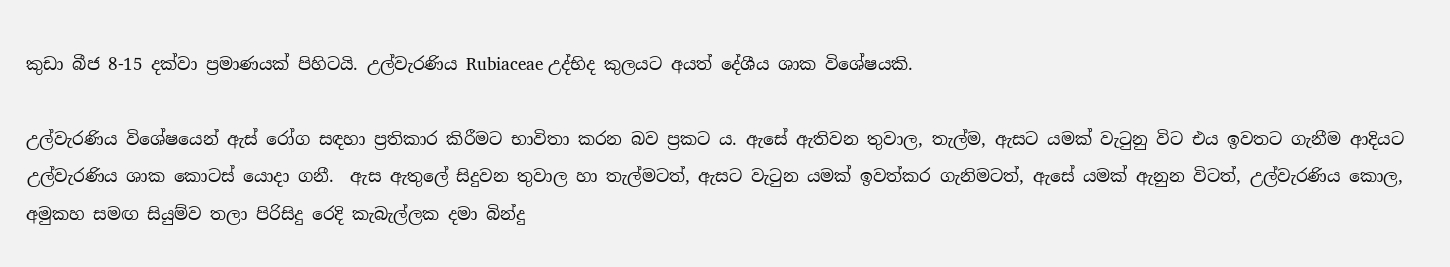කුඩා බීජ 8-15 දක්වා ප්‍රමාණයක් පිහිටයි. උල්වැරණිය Rubiaceae උද්භිද කුලයට අයත් දේශීය ශාක විශේෂයකි.

උල්වැරණිය විශේෂයෙන් ඇස් රෝග සඳහා ප්‍ර‍තිකාර කිරීමට භාවිතා කරන බව ප්‍ර‍කට ය. ඇසේ ඇතිවන තුවාල, තැල්ම, ඇසට යමක් වැටුනු විට එය ඉවතට ගැනීම ආදියට උල්වැරණිය ශාක කොටස් යොදා ගනී.  ඇස ඇතුලේ සිදුවන තුවාල හා තැල්මටත්, ඇසට වැටුන යමක් ඉවත්කර ගැනිමටත්, ඇසේ යමක් ඇනුන විටත්, උල්වැරණිය කොල, අමුකහ සමඟ සියුම්ව තලා පිරිසිදු රෙදි කැබැල්ලක දමා බින්දු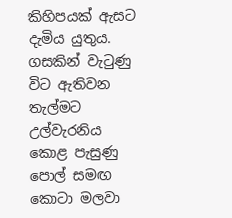කිහිපයක් ඇසට දැමිය යුතුය. ගසකින් වැටුණු විට ඇතිවන තැල්මට උල්වැරනිය කොළ පැසුණු පොල් සමඟ කොටා මලවා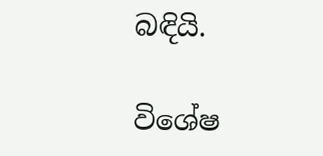බඳියි.

විශේෂ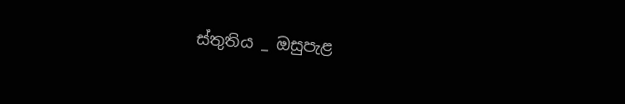ස්තුතිය _ ඔසුපැළ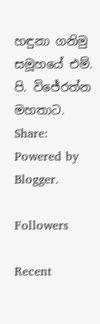හඳුනා ගනිමු සමූහයේ එම්. පි. විජේරත්න මහතාට.
Share:
Powered by Blogger.

Followers

Recent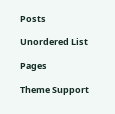Posts

Unordered List

Pages

Theme Support